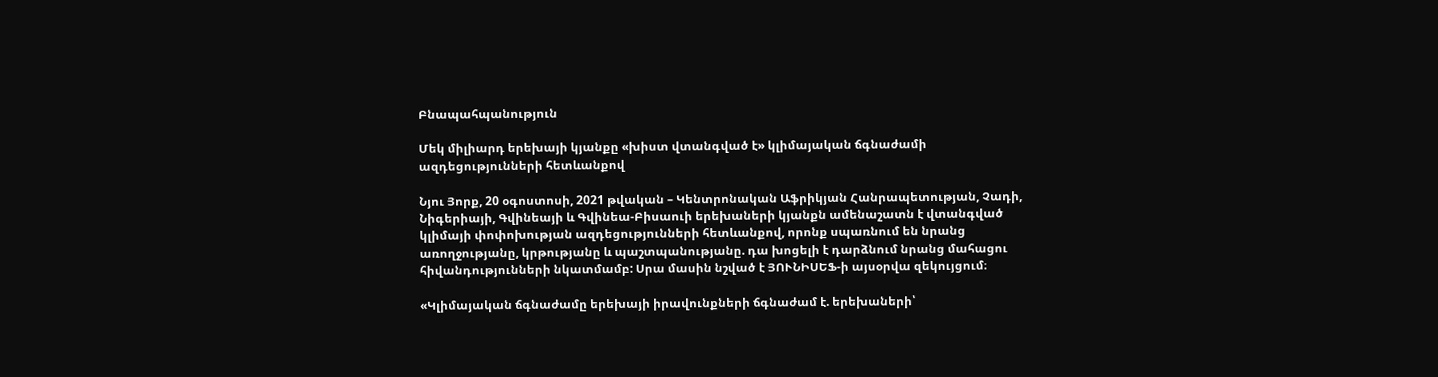Բնապահպանություն

Մեկ միլիարդ երեխայի կյանքը «խիստ վտանգված է» կլիմայական ճգնաժամի ազդեցությունների հետևանքով

Նյու Յորք, 20 օգոստոսի, 2021 թվական – Կենտրոնական Աֆրիկյան Հանրապետության, Չադի, Նիգերիայի, Գվինեայի և Գվինեա-Բիսաուի երեխաների կյանքն ամենաշատն է վտանգված կլիմայի փոփոխության ազդեցությունների հետևանքով, որոնք սպառնում են նրանց առողջությանը, կրթությանը և պաշտպանությանը. դա խոցելի է դարձնում նրանց մահացու հիվանդությունների նկատմամբ: Սրա մասին նշված է ՅՈՒՆԻՍԵՖ-ի այսօրվա զեկույցում։

«Կլիմայական ճգնաժամը երեխայի իրավունքների ճգնաժամ է. երեխաների՝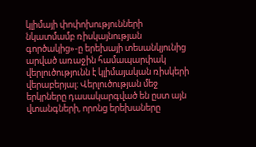կլիմայի փոփոխությունների նկատմամբ ռիսկայնության գործակից»-ը երեխայի տեսանկյունից արված առաջին համապարփակ վերլուծությունն է կլիմայական ռիսկերի վերաբերյալ։ Վերլուծության մեջ երկրները դասակարգված են ըստ այն վտանգների, որոնց երեխաները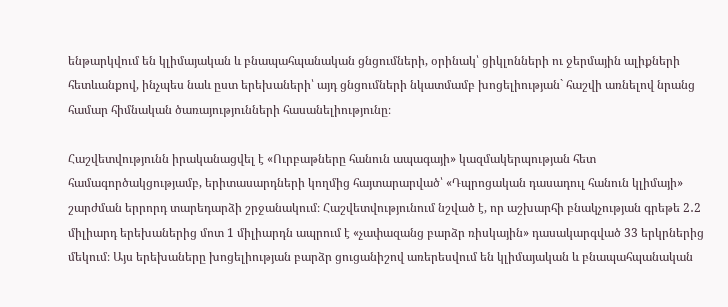ենթարկվում են կլիմայական և բնապահպանական ցնցումների, օրինակ՝ ցիկլոնների ու ջերմային ալիքների հետևանքով, ինչպես նաև ըստ երեխաների՝ այդ ցնցումների նկատմամբ խոցելիության` հաշվի առնելով նրանց համար հիմնական ծառայությունների հասանելիությունը։

Հաշվետվությունն իրականացվել է «Ուրբաթները հանուն ապագայի» կազմակերպության հետ համագործակցությամբ, երիտասարդների կողմից հայտարարված՝ «Դպրոցական դասադուլ հանուն կլիմայի» շարժման երրորդ տարեդարձի շրջանակում։ Հաշվետվությունում նշված է, որ աշխարհի բնակչության գրեթե 2․2 միլիարդ երեխաներից մոտ 1 միլիարդն ապրում է «չափազանց բարձր ռիսկային» դասակարգված 33 երկրներից մեկում։ Այս երեխաները խոցելիության բարձր ցուցանիշով առերեսվում են կլիմայական և բնապահպանական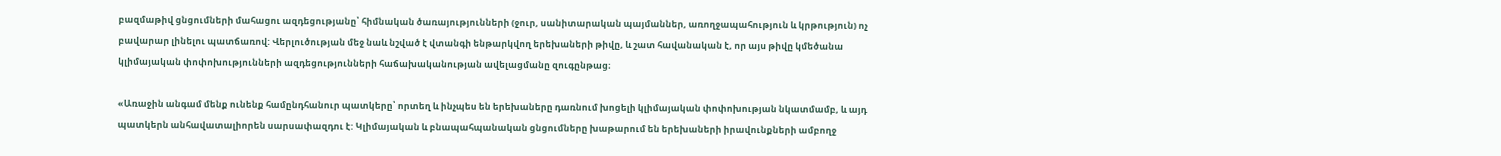բազմաթիվ ցնցումների մահացու ազդեցությանը՝ հիմնական ծառայությունների (ջուր, սանիտարական պայմաններ, առողջապահություն և կրթություն) ոչ բավարար լինելու պատճառով: Վերլուծության մեջ նաև նշված է վտանգի ենթարկվող երեխաների թիվը, և շատ հավանական է, որ այս թիվը կմեծանա կլիմայական փոփոխությունների ազդեցությունների հաճախականության ավելացմանը զուգընթաց։

«Առաջին անգամ մենք ունենք համընդհանուր պատկերը՝ որտեղ և ինչպես են երեխաները դառնում խոցելի կլիմայական փոփոխության նկատմամբ, և այդ պատկերն անհավատալիորեն սարսափազդու է: Կլիմայական և բնապահպանական ցնցումները խաթարում են երեխաների իրավունքների ամբողջ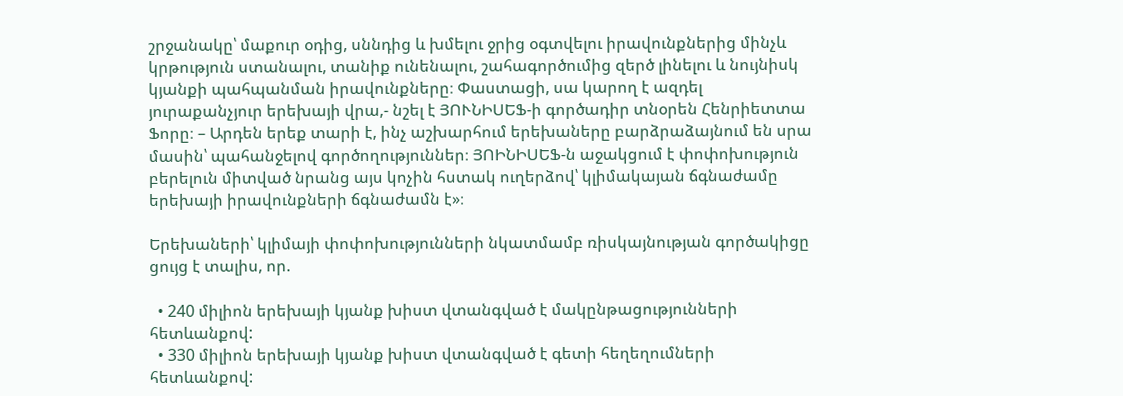շրջանակը՝ մաքուր օդից, սննդից և խմելու ջրից օգտվելու իրավունքներից մինչև կրթություն ստանալու, տանիք ունենալու, շահագործումից զերծ լինելու և նույնիսկ կյանքի պահպանման իրավունքները։ Փաստացի, սա կարող է ազդել յուրաքանչյուր երեխայի վրա,- նշել է ՅՈՒՆԻՍԵՖ-ի գործադիր տնօրեն Հենրիետտա Ֆորը։ – Արդեն երեք տարի է, ինչ աշխարհում երեխաները բարձրաձայնում են սրա մասին՝ պահանջելով գործողություններ։ ՅՈԻՆԻՍԵՖ-ն աջակցում է փոփոխություն բերելուն միտված նրանց այս կոչին հստակ ուղերձով՝ կլիմակայան ճգնաժամը երեխայի իրավունքների ճգնաժամն է»։

Երեխաների՝ կլիմայի փոփոխությունների նկատմամբ ռիսկայնության գործակիցը ցույց է տալիս, որ.

  • 240 միլիոն երեխայի կյանք խիստ վտանգված է մակընթացությունների հետևանքով:
  • 330 միլիոն երեխայի կյանք խիստ վտանգված է գետի հեղեղումների հետևանքով: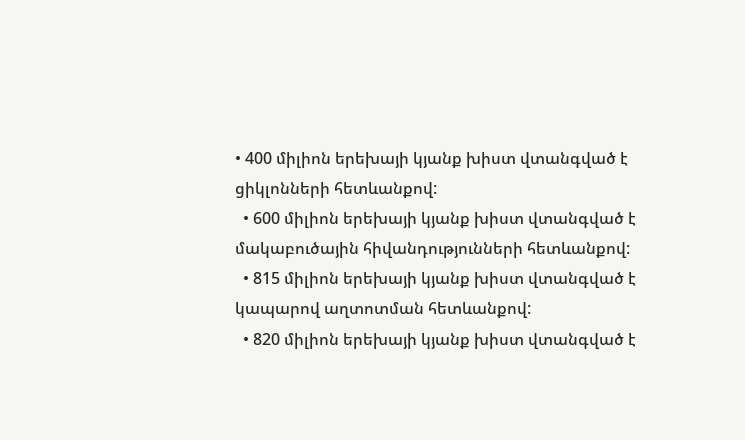• 400 միլիոն երեխայի կյանք խիստ վտանգված է ցիկլոնների հետևանքով:
  • 600 միլիոն երեխայի կյանք խիստ վտանգված է մակաբուծային հիվանդությունների հետևանքով:
  • 815 միլիոն երեխայի կյանք խիստ վտանգված է կապարով աղտոտման հետևանքով:
  • 820 միլիոն երեխայի կյանք խիստ վտանգված է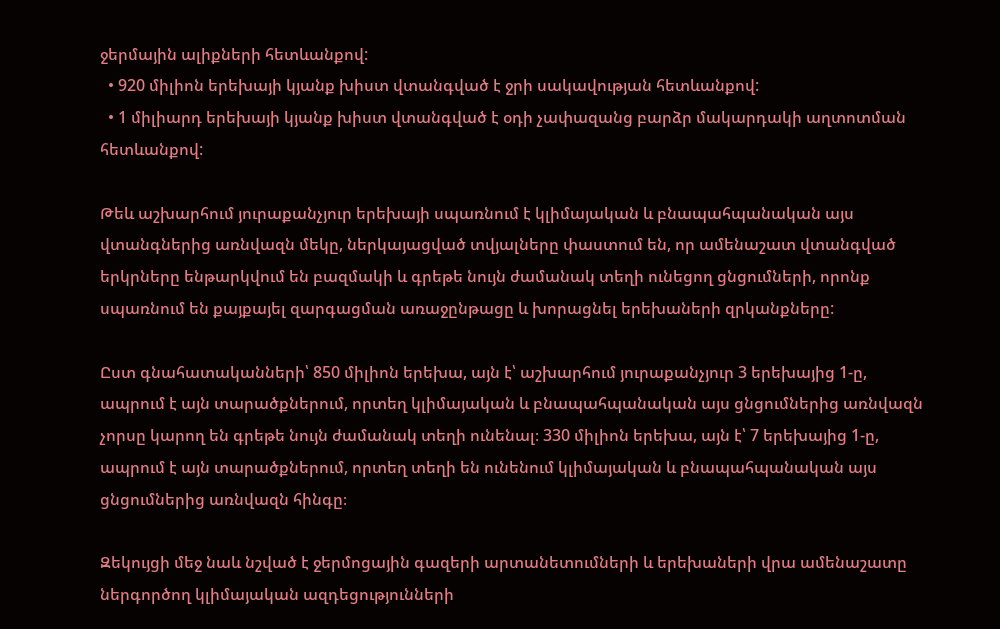ջերմային ալիքների հետևանքով:
  • 920 միլիոն երեխայի կյանք խիստ վտանգված է ջրի սակավության հետևանքով:
  • 1 միլիարդ երեխայի կյանք խիստ վտանգված է օդի չափազանց բարձր մակարդակի աղտոտման հետևանքով:

Թեև աշխարհում յուրաքանչյուր երեխայի սպառնում է կլիմայական և բնապահպանական այս վտանգներից առնվազն մեկը, ներկայացված տվյալները փաստում են, որ ամենաշատ վտանգված երկրները ենթարկվում են բազմակի և գրեթե նույն ժամանակ տեղի ունեցող ցնցումների, որոնք սպառնում են քայքայել զարգացման առաջընթացը և խորացնել երեխաների զրկանքները:

Ըստ գնահատականների՝ 850 միլիոն երեխա, այն է՝ աշխարհում յուրաքանչյուր 3 երեխայից 1-ը, ապրում է այն տարածքներում, որտեղ կլիմայական և բնապահպանական այս ցնցումներից առնվազն չորսը կարող են գրեթե նույն ժամանակ տեղի ունենալ։ 330 միլիոն երեխա, այն է՝ 7 երեխայից 1-ը, ապրում է այն տարածքներում, որտեղ տեղի են ունենում կլիմայական և բնապահպանական այս ցնցումներից առնվազն հինգը։

Զեկույցի մեջ նաև նշված է ջերմոցային գազերի արտանետումների և երեխաների վրա ամենաշատը ներգործող կլիմայական ազդեցությունների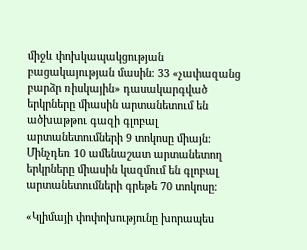միջև փոխկապակցության բացակայության մասին։ 33 «չափազանց բարձր ռիսկային» դասակարգված երկրները միասին արտանետում են ածխաթթու գազի գլոբալ արտանետումների 9 տոկոսը միայն: Մինչդեռ 10 ամենաշատ արտանետող երկրները միասին կազմում են գլոբալ արտանետումների գրեթե 70 տոկոսը։

«Կլիմայի փոփոխությունը խորապես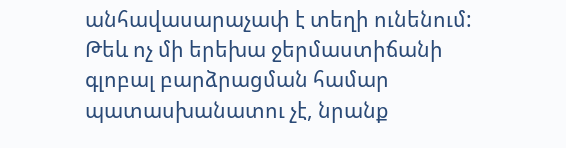անհավասարաչափ է տեղի ունենում: Թեև ոչ մի երեխա ջերմաստիճանի գլոբալ բարձրացման համար պատասխանատու չէ, նրանք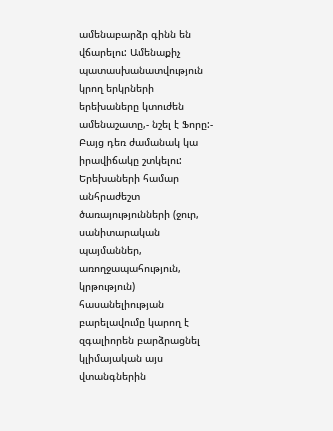ամենաբարձր գինն են վճարելու: Ամենաքիչ պատասխանատվություն կրող երկրների երեխաները կտուժեն ամենաշատը,- նշել է Ֆորը:- Բայց դեռ ժամանակ կա իրավիճակը շտկելու: Երեխաների համար անհրաժեշտ ծառայությունների (ջուր, սանիտարական պայմաններ, առողջապահություն, կրթություն) հասանելիության բարելավումը կարող է զգալիորեն բարձրացնել կլիմայական այս վտանգներին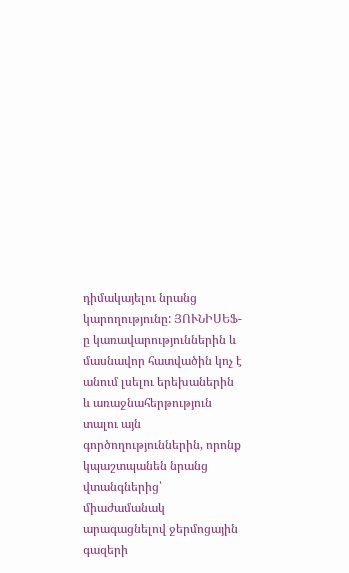դիմակայելու նրանց կարողությունը: ՅՈՒՆԻՍԵՖ-ը կառավարություններին և մասնավոր հատվածին կոչ է անում լսելու երեխաներին և առաջնահերթություն տալու այն գործողություններին, որոնք կպաշտպանեն նրանց վտանգներից՝ միաժամանակ արագացնելով ջերմոցային գազերի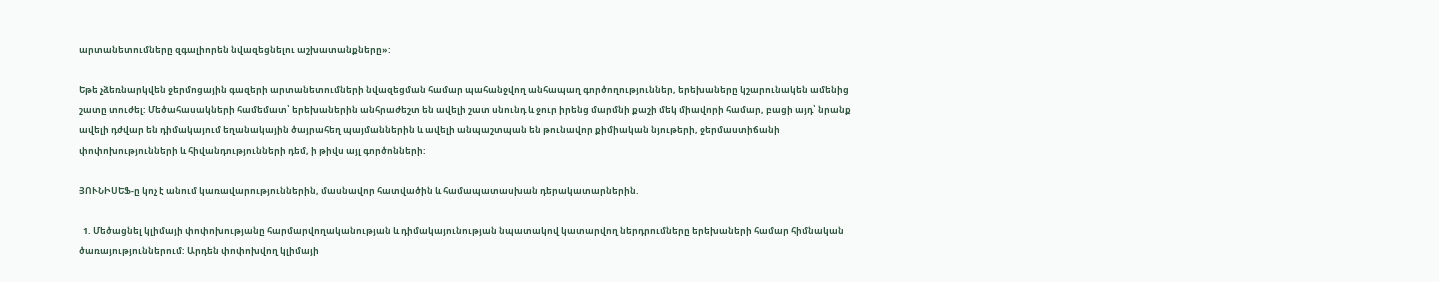արտանետումները զգալիորեն նվազեցնելու աշխատանքները»:

Եթե չձեռնարկվեն ջերմոցային գազերի արտանետումների նվազեցման համար պահանջվող անհապաղ գործողություններ, երեխաները կշարունակեն ամենից շատը տուժել: Մեծահասակների համեմատ՝ երեխաներին անհրաժեշտ են ավելի շատ սնունդ և ջուր իրենց մարմնի քաշի մեկ միավորի համար, բացի այդ՝ նրանք ավելի դժվար են դիմակայում եղանակային ծայրահեղ պայմաններին և ավելի անպաշտպան են թունավոր քիմիական նյութերի, ջերմաստիճանի փոփոխությունների և հիվանդությունների դեմ, ի թիվս այլ գործոնների:

ՅՈՒՆԻՍԵՖ-ը կոչ է անում կառավարություններին, մասնավոր հատվածին և համապատասխան դերակատարներին.

  1. Մեծացնել կլիմայի փոփոխությանը հարմարվողականության և դիմակայունության նպատակով կատարվող ներդրումները երեխաների համար հիմնական ծառայություններում: Արդեն փոփոխվող կլիմայի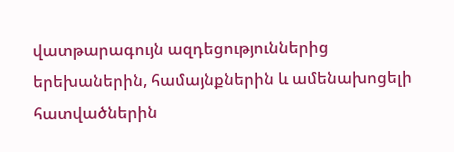վատթարագույն ազդեցություններից երեխաներին, համայնքներին և ամենախոցելի հատվածներին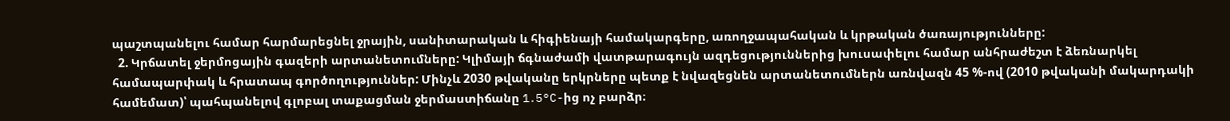պաշտպանելու համար հարմարեցնել ջրային, սանիտարական և հիգիենայի համակարգերը, առողջապահական և կրթական ծառայությունները:
  2. Կրճատել ջերմոցային գազերի արտանետումները: Կլիմայի ճգնաժամի վատթարագույն ազդեցություններից խուսափելու համար անհրաժեշտ է ձեռնարկել համապարփակ և հրատապ գործողություններ: Մինչև 2030 թվականը երկրները պետք է նվազեցնեն արտանետումներն առնվազն 45 %-ով (2010 թվականի մակարդակի համեմատ)՝ պահպանելով գլոբալ տաքացման ջերմաստիճանը 1․5°C-ից ոչ բարձր։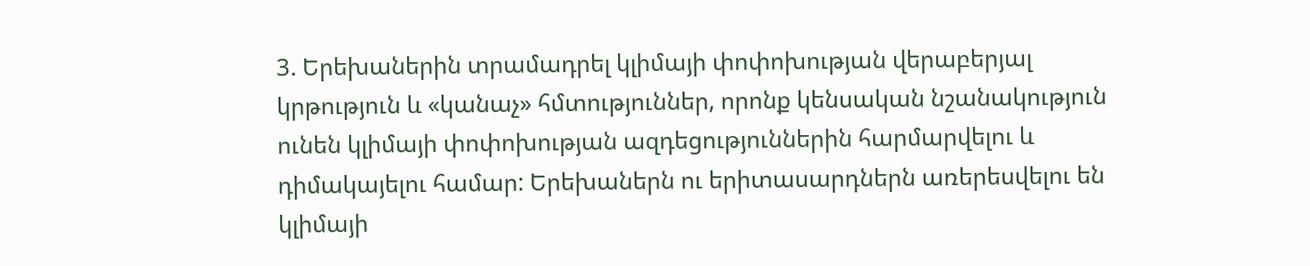3. Երեխաներին տրամադրել կլիմայի փոփոխության վերաբերյալ կրթություն և «կանաչ» հմտություններ, որոնք կենսական նշանակություն ունեն կլիմայի փոփոխության ազդեցություններին հարմարվելու և դիմակայելու համար: Երեխաներն ու երիտասարդներն առերեսվելու են կլիմայի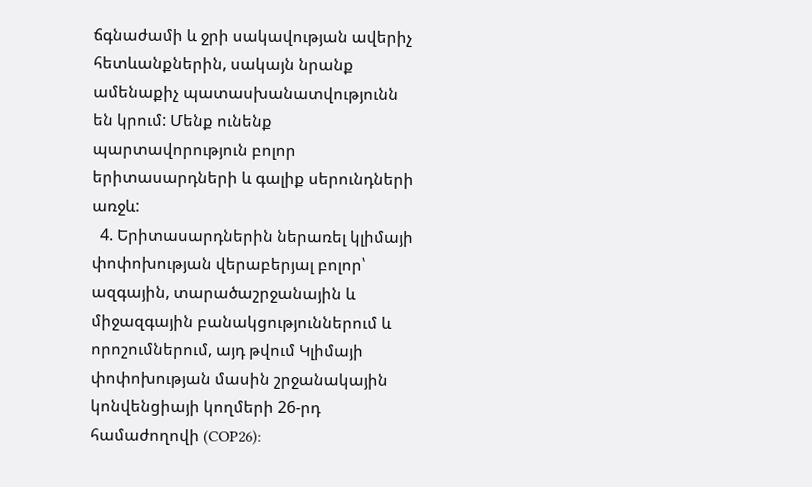ճգնաժամի և ջրի սակավության ավերիչ հետևանքներին, սակայն նրանք ամենաքիչ պատասխանատվությունն են կրում: Մենք ունենք պարտավորություն բոլոր երիտասարդների և գալիք սերունդների առջև:
  4. Երիտասարդներին ներառել կլիմայի փոփոխության վերաբերյալ բոլոր՝ ազգային, տարածաշրջանային և միջազգային բանակցություններում և որոշումներում, այդ թվում Կլիմայի փոփոխության մասին շրջանակային կոնվենցիայի կողմերի 26-րդ համաժողովի (COP26):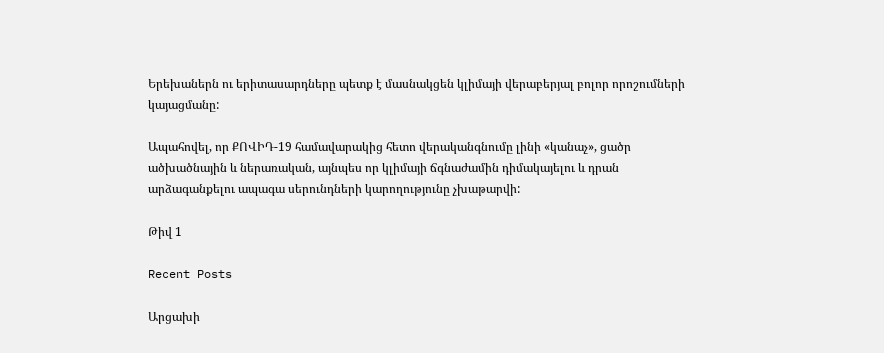Երեխաներն ու երիտասարդները պետք է մասնակցեն կլիմայի վերաբերյալ բոլոր որոշումների կայացմանը:

Ապահովել, որ ՔՈՎԻԴ-19 համավարակից հետո վերականգնումը լինի «կանաչ», ցածր ածխածնային և ներառական, այնպես որ կլիմայի ճգնաժամին դիմակայելու և դրան արձագանքելու ապագա սերունդների կարողությունը չխաթարվի:

Թիվ 1

Recent Posts

Արցախի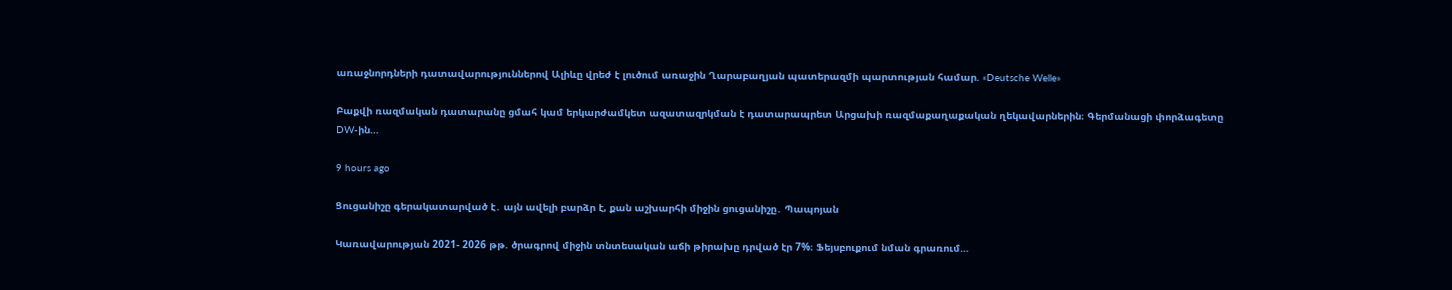առաջնորդների դատավարություններով Ալիևը վրեժ է լուծում առաջին Ղարաբաղյան պատերազմի պարտության համար. «Deutsche Welle»

Բաքվի ռազմական դատարանը ցմահ կամ երկարժամկետ ազատազրկման է դատարապրետ Արցախի ռազմաքաղաքական ղեկավարներին։ Գերմանացի փորձագետը DW-ին…

9 hours ago

Ցուցանիշը գերակատարված է․ այն ավելի բարձր է, քան աշխարհի միջին ցուցանիշը․ Պապոյան

Կառավարության 2021- 2026 թթ. ծրագրով միջին տնտեսական աճի թիրախը դրված էր 7%։ Ֆեյսբուքում նման գրառում…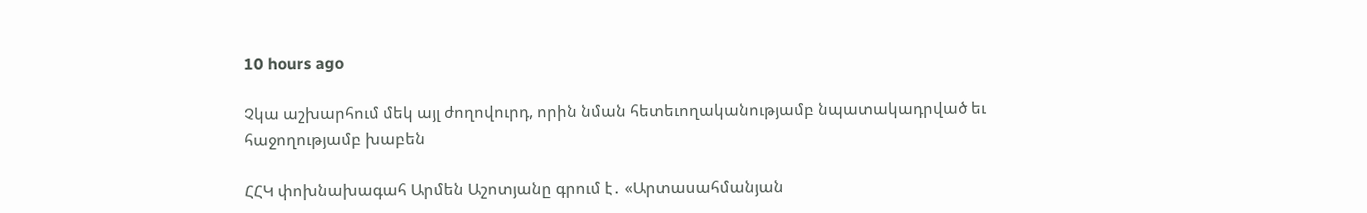10 hours ago

Չկա աշխարհում մեկ այլ ժողովուրդ, որին նման հետեւողականությամբ նպատակադրված եւ հաջողությամբ խաբեն

ՀՀԿ փոխնախագահ Արմեն Աշոտյանը գրում է․ «Արտասահմանյան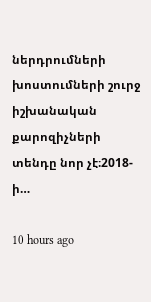ներդրումների խոստումների շուրջ իշխանական քարոզիչների տենդը նոր չէ։2018-ի…

10 hours ago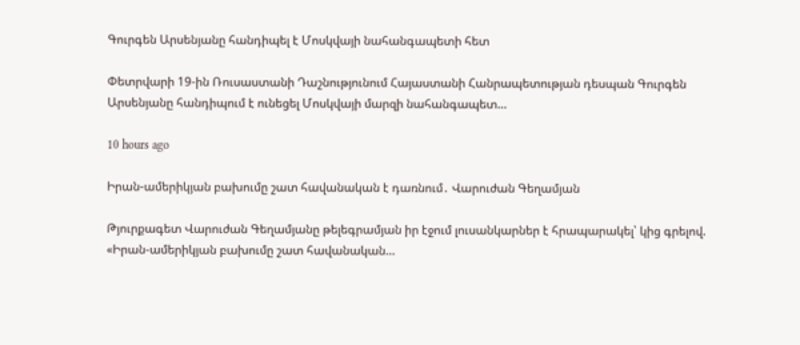Գուրգեն Արսենյանը հանդիպել է Մոսկվայի նահանգապետի հետ

Փետրվարի 19-ին Ռուսաստանի Դաշնությունում Հայաստանի Հանրապետության դեսպան Գուրգեն Արսենյանը հանդիպում է ունեցել Մոսկվայի մարզի նահանգապետ…

10 hours ago

Իրան-ամերիկյան բախումը շատ հավանական է դառնում․ Վարուժան Գեղամյան

Թյուրքագետ Վարուժան Գեղամյանը թելեգրամյան իր էջում լուսանկարներ է հրապարակել՝ կից գրելով. «Իրան-ամերիկյան բախումը շատ հավանական…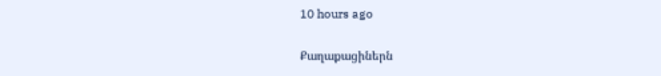10 hours ago

Քաղաքացիներն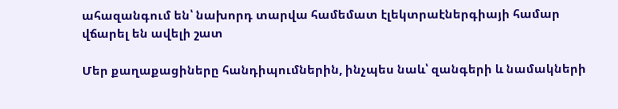ահազանգում են՝ նախորդ տարվա համեմատ էլեկտրաէներգիայի համար վճարել են ավելի շատ

Մեր քաղաքացիները հանդիպումներին, ինչպես նաև՝ զանգերի և նամակների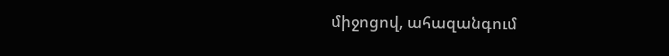միջոցով, ահազանգում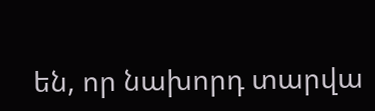են, որ նախորդ տարվա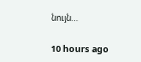նույն…

10 hours ago